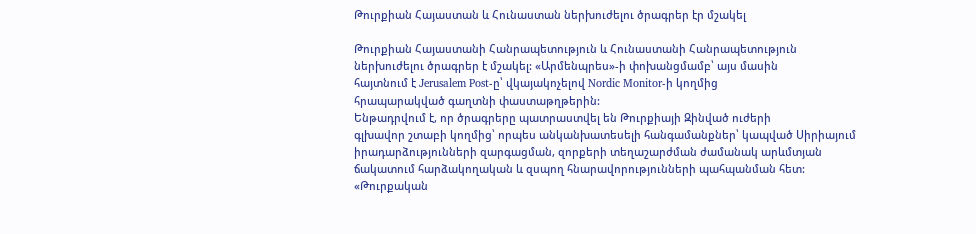Թուրքիան Հայաստան և Հունաստան ներխուժելու ծրագրեր էր մշակել

Թուրքիան Հայաստանի Հանրապետություն և Հունաստանի Հանրապետություն
ներխուժելու ծրագրեր է մշակել: «Արմենպրես»-ի փոխանցմամբ՝ այս մասին
հայտնում է Jerusalem Post-ը՝ վկայակոչելով Nordic Monitor-ի կողմից
հրապարակված գաղտնի փաստաթղթերին:
Ենթադրվում է, որ ծրագրերը պատրաստվել են Թուրքիայի Զինված ուժերի
գլխավոր շտաբի կողմից՝ որպես անկանխատեսելի հանգամանքներ՝ կապված Սիրիայում
իրադարձությունների զարգացման, զորքերի տեղաշարժման ժամանակ արևմտյան
ճակատում հարձակողական և զսպող հնարավորությունների պահպանման հետ:
«Թուրքական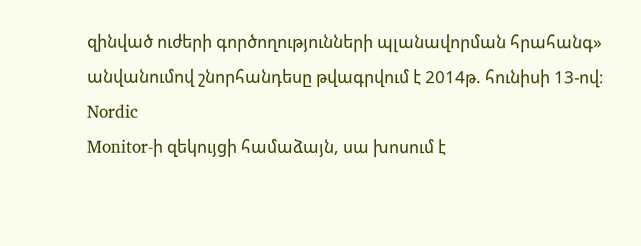զինված ուժերի գործողությունների պլանավորման հրահանգ»
անվանումով շնորհանդեսը թվագրվում է 2014թ. հունիսի 13-ով։ Nordic
Monitor-ի զեկույցի համաձայն, սա խոսում է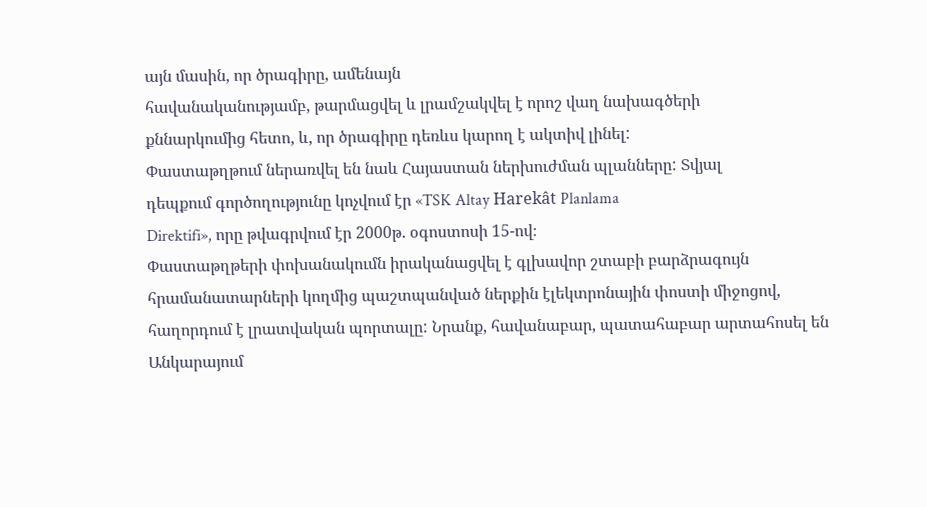այն մասին, որ ծրագիրը, ամենայն
հավանականությամբ, թարմացվել և լրամշակվել է որոշ վաղ նախագծերի
քննարկումից հետո, և, որ ծրագիրը դեռևս կարող է ակտիվ լինել:
Փաստաթղթում ներառվել են նաև Հայաստան ներխուժման պլանները: Տվյալ
դեպքում գործողությունը կոչվում էր «TSK Altay Harekât Planlama
Direktifi», որը թվագրվում էր 2000թ. օգոստոսի 15-ով։
Փաստաթղթերի փոխանակումն իրականացվել է գլխավոր շտաբի բարձրագույն
հրամանատարների կողմից պաշտպանված ներքին էլեկտրոնային փոստի միջոցով,
հաղորդում է լրատվական պորտալը: Նրանք, հավանաբար, պատահաբար արտահոսել են
Անկարայում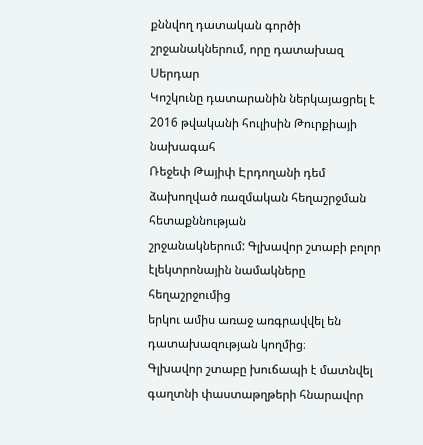քննվող դատական գործի շրջանակներում, որը դատախազ Սերդար
Կոշկունը դատարանին ներկայացրել է 2016 թվականի հուլիսին Թուրքիայի նախագահ
Ռեջեփ Թայիփ Էրդողանի դեմ ձախողված ռազմական հեղաշրջման հետաքննության
շրջանակներում: Գլխավոր շտաբի բոլոր էլեկտրոնային նամակները հեղաշրջումից
երկու ամիս առաջ առգրավվել են դատախազության կողմից։
Գլխավոր շտաբը խուճապի է մատնվել գաղտնի փաստաթղթերի հնարավոր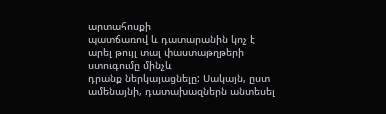արտահոսքի
պատճառով և դատարանին կոչ է արել թույլ տալ փաստաթղթերի ստուգումը մինչև
դրանք ներկայացնելը: Սակայն, ըստ ամենայնի, դատախազներն անտեսել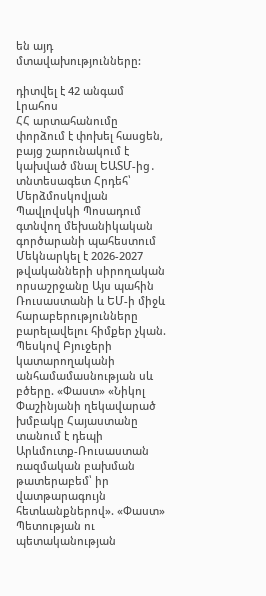են այդ
մտավախությունները:

դիտվել է 42 անգամ
Լրահոս
ՀՀ արտահանումը փորձում է փոխել հասցեն, բայց շարունակում է կախված մնալ ԵԱՏՄ-ից․ տնտեսագետ Հրդեհ՝ Մերձմոսկովյան Պավլովսկի Պոսադում գտնվող մեխանիկական գործարանի պահեստում Մեկնարկել է 2026-2027 թվականների սիրողական որսաշրջանը Այս պահին Ռուսաստանի և ԵՄ-ի միջև հարաբերությունները բարելավելու հիմքեր չկան. Պեսկով Բյուջերի կատարողականի անհամամասնության սև բծերը. «Փաստ» «Նիկոլ Փաշինյանի ղեկավարած խմբակը Հայաստանը տանում է դեպի Արևմուտք-Ռուսաստան ռազմական բախման թատերաբեմ՝ իր վատթարագույն հետևանքներով». «Փաստ» Պետության ու պետականության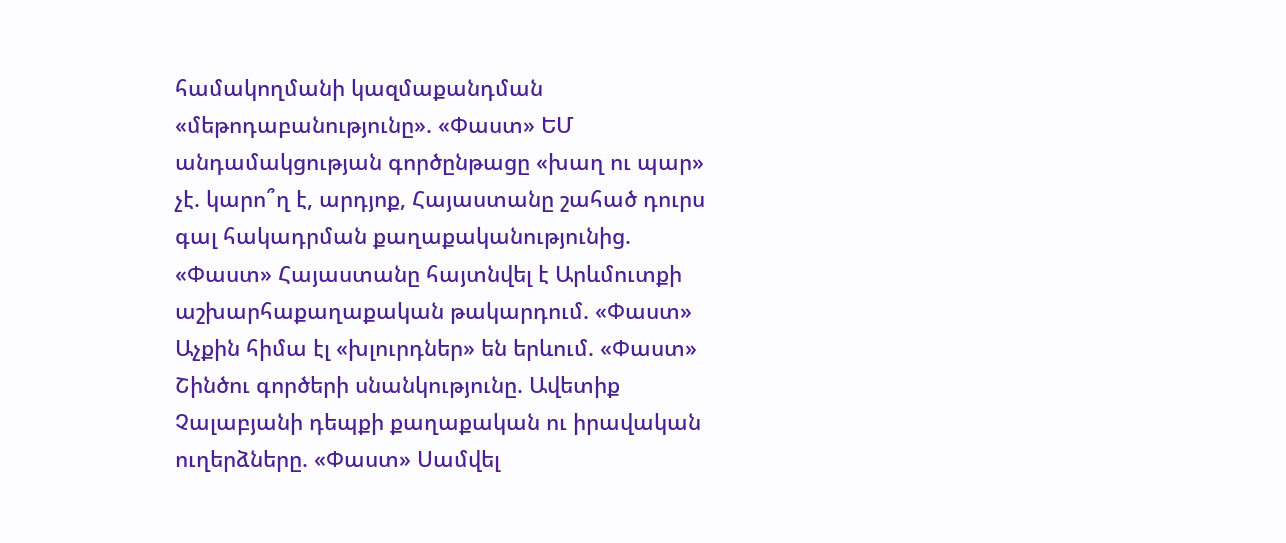համակողմանի կազմաքանդման «մեթոդաբանությունը». «Փաստ» ԵՄ անդամակցության գործընթացը «խաղ ու պար» չէ. կարո՞ղ է, արդյոք, Հայաստանը շահած դուրս գալ հակադրման քաղաքականությունից. «Փաստ» Հայաստանը հայտնվել է Արևմուտքի աշխարհաքաղաքական թակարդում. «Փաստ» Աչքին հիմա էլ «խլուրդներ» են երևում. «Փաստ» Շինծու գործերի սնանկությունը. Ավետիք Չալաբյանի դեպքի քաղաքական ու իրավական ուղերձները. «Փաստ» Սամվել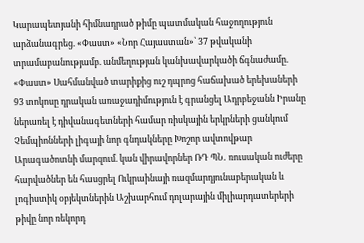Կարապետյանի հիմնադրած թիմը պատմական հաջողություն արձանագրեց. «Փաստ» «Նոր Հայաստան»՝ 37 թվականի տրամաբանությամբ. անմեղության կանխավարկածի ճգնաժամը. «Փաստ» Սահմանված տարիքից ուշ դպրոց հաճախած երեխաների 93 տոկոսը դրական առաջադիմություն է գրանցել Ադրբեջանն Իրանը ներառել է դիվանագետների համար ռիսկային երկրների ցանկում Չեմպիոնների լիգայի նոր գնդակները Խոշոր ավտովթար Արագածոտնի մարզում. կան վիրավորներ ՌԴ ՊՆ․ ռուսական ուժերը հարվածներ են հասցրել Ուկրաինայի ռազմարդյունաբերական և լոգիստիկ օբյեկտներին Աշխարհում դոլարային միլիարդատերերի թիվը նոր ռեկորդ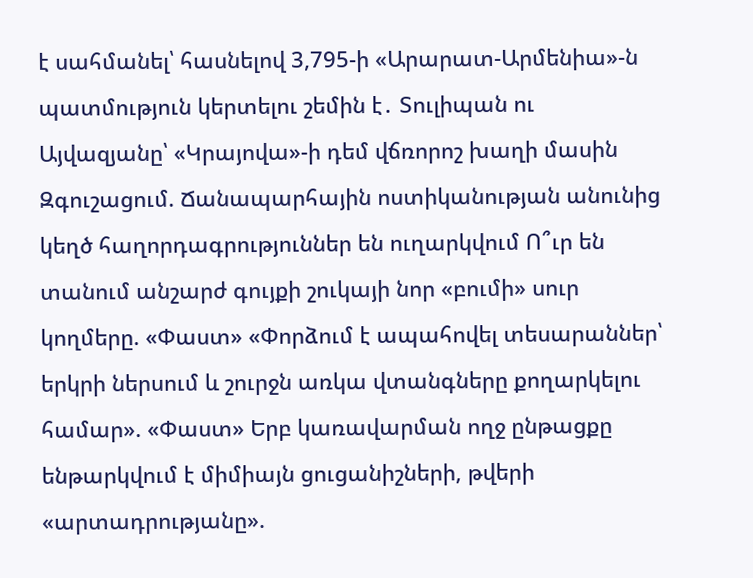է սահմանել՝ հասնելով 3,795-ի «Արարատ-Արմենիա»-ն պատմություն կերտելու շեմին է․ Տուլիպան ու Այվազյանը՝ «Կրայովա»-ի դեմ վճռորոշ խաղի մասին Զգուշացում. Ճանապարհային ոստիկանության անունից կեղծ հաղորդագրություններ են ուղարկվում Ո՞ւր են տանում անշարժ գույքի շուկայի նոր «բումի» սուր կողմերը. «Փաստ» «Փորձում է ապահովել տեսարաններ՝ երկրի ներսում և շուրջն առկա վտանգները քողարկելու համար». «Փաստ» Երբ կառավարման ողջ ընթացքը ենթարկվում է միմիայն ցուցանիշների, թվերի «արտադրությանը».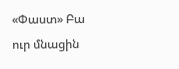«Փաստ» Բա ուր մնացին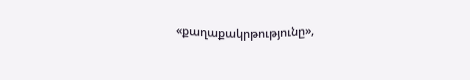«քաղաքակրթությունը»,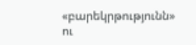«բարեկրթությունն» ու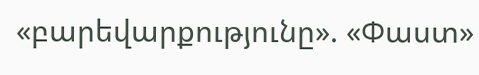«բարեվարքությունը». «Փաստ»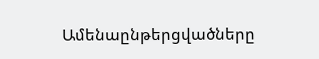Ամենաընթերցվածները